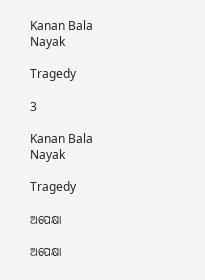Kanan Bala Nayak

Tragedy

3

Kanan Bala Nayak

Tragedy

ଅପେକ୍ଷା

ଅପେକ୍ଷା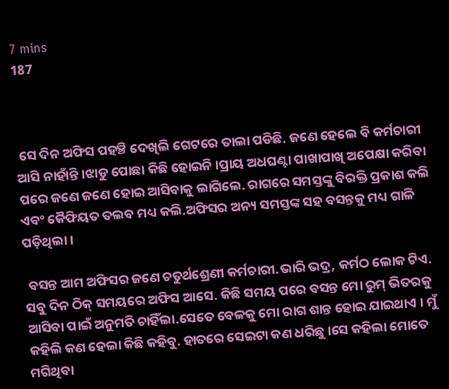7 mins
187



 ସେ ଦିନ ଅଫିସ ପହଞ୍ଚି ଦେଖିଲି ଗେଟରେ ତାଲା ପଡିଛି. ଜଣେ ହେଲେ ବି କର୍ମଚାରୀ ଆସି ନାହାଁନ୍ତି ।ଝାଡୁ ପୋଛା କିଛି ହୋଇନି ।ପ୍ରାୟ ଅଧଘଣ୍ଟା ପାଖାପାଖି ଅପେକ୍ଷା କରିବା ପରେ ଜଣେ ଜଣେ ହୋଇ ଆସିବାକୁ ଲାଗିଲେ. ରାଗରେ ସମସ୍ତଙ୍କୁ ବିରକ୍ତି ପ୍ରକାଶ କଲି ଏବଂ କୈଫିୟତ ତଲବ ମଧ୍ୟ କଲି.ଅଫିସର ଅନ୍ୟ ସମସ୍ତଙ୍କ ସହ ବସନ୍ତକୁ ମଧ୍ୟ ଗାଳି ପଡ଼ିଥିଲା ।

 ବସନ୍ତ ଆମ ଅଫିସର ଜଣେ ଚତୁର୍ଥଶ୍ରେଣୀ କର୍ମଚାରୀ.ଭାରି ଭଦ୍ର, କର୍ମଠ ଲୋକ ଟିଏ. ସବୁ ଦିନ ଠିକ୍ ସମୟରେ ଅଫିସ ଆସେ. କିଛି ସମୟ ପରେ ବସନ୍ତ ମୋ ରୁମ୍ ଭିତରକୁ ଆସିବା ପାଇଁ ଅନୁମତି ଚାହିଁଲା.ସେତେ ବେଳକୁ ମୋ ରାଗ ଶାନ୍ତ ହୋଇ ଯାଇଥାଏ । ମୁଁ କହିଲି କଣ ହେଲା କିଛି କହିବୁ. ହାତରେ ସେଇଟା କଣ ଧରିଛୁ ।ସେ କହିଲା ମୋତେ ମଗିଥିବା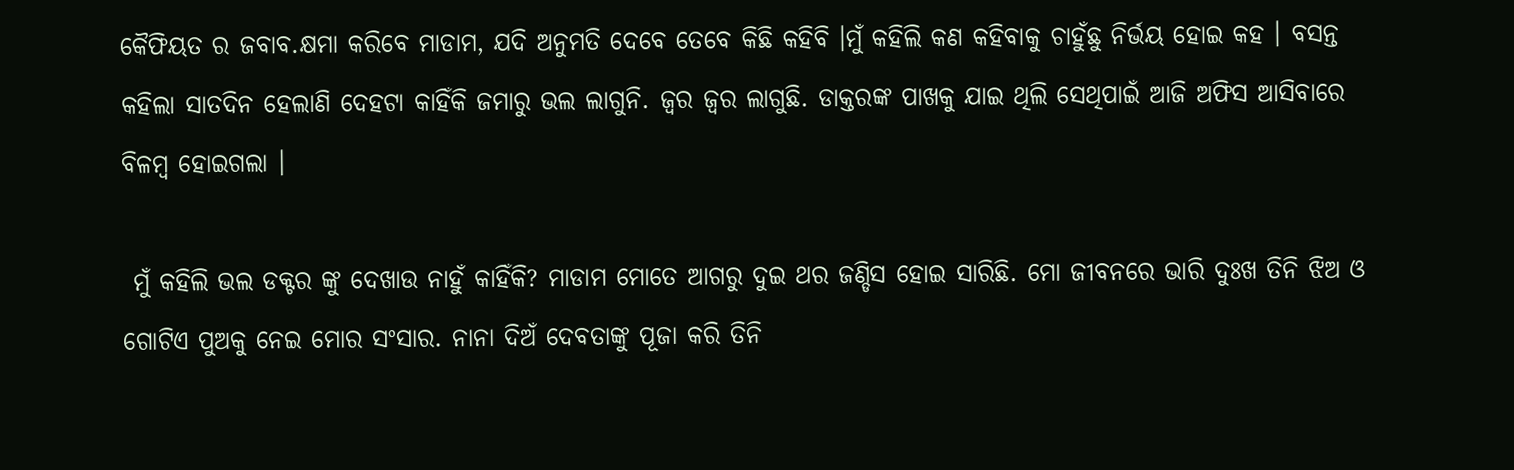କୈଫିୟତ ର ଜବାବ.କ୍ଷମା କରିବେ ମାଡାମ, ଯଦି ଅନୁମତି ଦେବେ ତେବେ କିଛି କହିବି ।ମୁଁ କହିଲି କଣ କହିବାକୁ ଚାହୁଁଛୁ ନିର୍ଭୟ ହୋଇ କହ । ବସନ୍ତ କହିଲା ସାତଦିନ ହେଲାଣି ଦେହଟା କାହିଁକି ଜମାରୁ ଭଲ ଲାଗୁନି. ଜ୍ବର ଜ୍ବର ଲାଗୁଛି. ଡାକ୍ତରଙ୍କ ପାଖକୁ ଯାଇ ଥିଲି ସେଥିପାଇଁ ଆଜି ଅଫିସ ଆସିବାରେ ବିଳମ୍ବ ହୋଇଗଲା ।

 ମୁଁ କହିଲି ଭଲ ଡକ୍ଟର ଙ୍କୁ ଦେଖାଉ ନାହୁଁ କାହିଁକି? ମାଡାମ ମୋତେ ଆଗରୁ ଦୁଇ ଥର ଜଣ୍ଡିସ ହୋଇ ସାରିଛି. ମୋ ଜୀବନରେ ଭାରି ଦୁଃଖ ତିନି ଝିଅ ଓ ଗୋଟିଏ ପୁଅକୁ ନେଇ ମୋର ସଂସାର. ନାନା ଦିଅଁ ଦେବତାଙ୍କୁ ପୂଜା କରି ତିନି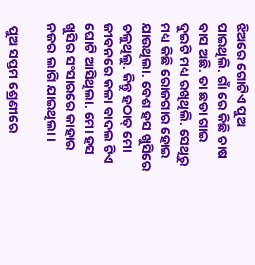ଝିଅରେ ଗୋଟିଏ ପୁଅ ପାଇଥିଲି. ଗାଁ ରେ କିଛି ଚାଷ ବାସ ଅଛି. ତା ଛଡା ଗାଇ ଦୁଇଟି ମଧ୍ୟ ରଖିଥିଲି. ସେଥିରୁ ମଧ୍ୟ କିଛି ରୋଜଗାର ହୋଇ ଯାଉଥିଲା. ବେଶ ହସ ଖୁସିରେ ଚଳୁଥିଲୁ. କିନ୍ତୁ ହଠାତ୍ ମୋ ଜୀବନରେ କଳା ବାଦଲ ଟିଏ ଘୋଟି ଆସିଥିଲା. ମୋ ହସ ଖୁସିର ସଂସାରରେ କାହାର ନଜର ଲାଗି ଯାଇଥିଲା ।

 ପୁଅ ସପ୍ତମ ଶ୍ରେଣୀରେ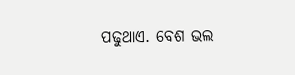ପଢୁଥାଏ. ବେଶ ଭଲ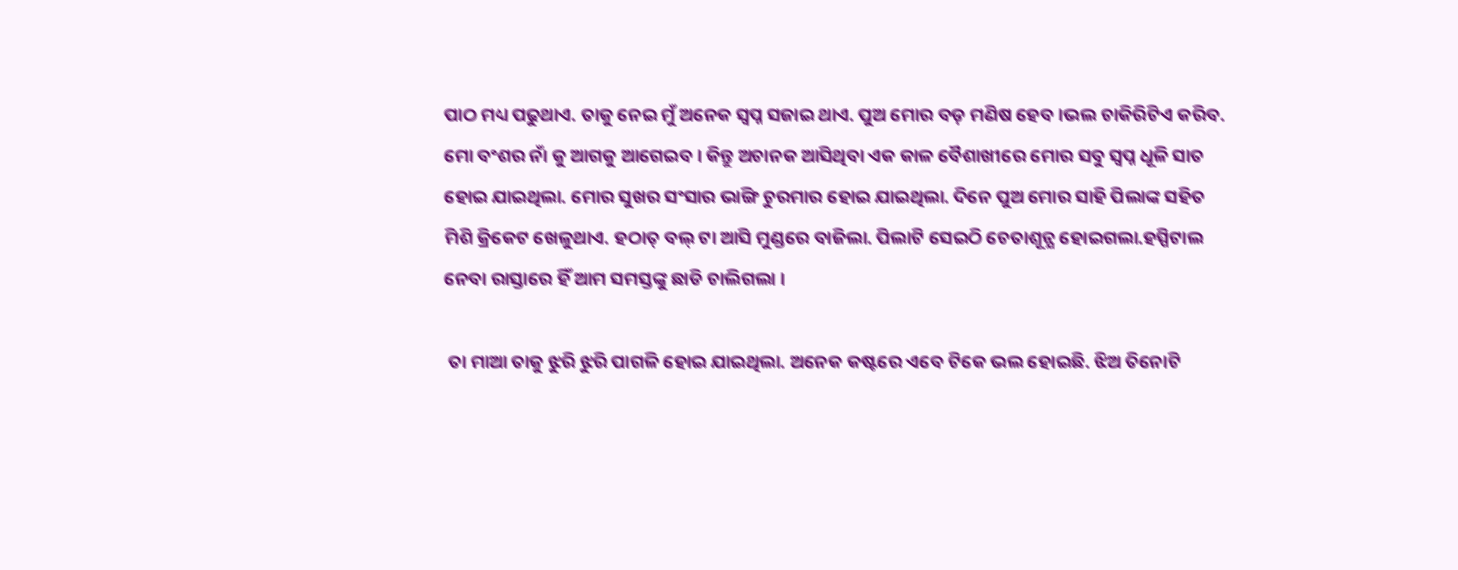ପାଠ ମଧ୍ୟ ପଢୁଥାଏ. ତାକୁ ନେଇ ମୁଁ ଅନେକ ସ୍ବପ୍ନ ସଜାଇ ଥାଏ. ପୁଅ ମୋର ବଡ଼ ମଣିଷ ହେବ ।ଭଲ ଚାକିରିଟିଏ କରିବ. ମୋ ବଂଶର ନାଁ କୁ ଆଗକୁ ଆଗେଇବ । କିନ୍ତୁ ଅଚାନକ ଆସିଥିବା ଏକ କାଳ ବୈଶାଖୀରେ ମୋର ସବୁ ସ୍ବପ୍ନ ଧୂଳି ସାତ ହୋଇ ଯାଇଥିଲା. ମୋର ସୁଖର ସଂସାର ଭାଙ୍ଗି ଚୁରମାର ହୋଇ ଯାଇଥିଲା. ଦିନେ ପୁଅ ମୋର ସାହି ପିଲାଙ୍କ ସହିତ ମିଶି କ୍ରିକେଟ ଖେଳୁଥାଏ. ହଠାତ୍ ବଲ୍ ଟା ଆସି ମୁଣ୍ଡରେ ବାଜିଲା. ପିଲାଟି ସେଇଠି ଚେତାଶୂନ୍ଯ ହୋଇଗଲା.ହସ୍ପିଟାଲ ନେବା ରାସ୍ତାରେ ହିଁ ଆମ ସମସ୍ତଙ୍କୁ ଛାଡି ଚାଲିଗଲା ।

 ତା ମାଆ ତାକୁ ଝୁରି ଝୁରି ପାଗଳି ହୋଇ ଯାଇଥିଲା. ଅନେକ କଷ୍ଟରେ ଏବେ ଟିକେ ଭଲ ହୋଇଛି. ଝିଅ ତିନୋଟି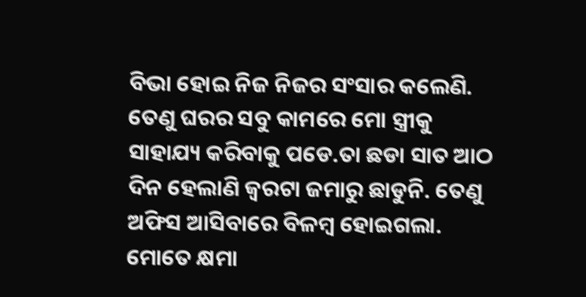ବିଭା ହୋଇ ନିଜ ନିଜର ସଂସାର କଲେଣି. ତେଣୁ ଘରର ସବୁ କାମରେ ମୋ ସ୍ତ୍ରୀକୁ ସାହାଯ୍ୟ କରିବାକୁ ପଡେ.ତା ଛଡା ସାତ ଆଠ ଦିନ ହେଲାଣି ଜ୍ବରଟା ଜମାରୁ ଛାଡୁନି. ତେଣୁ ଅଫିସ ଆସିବାରେ ବିଳମ୍ବ ହୋଇଗଲା. ମୋତେ କ୍ଷମା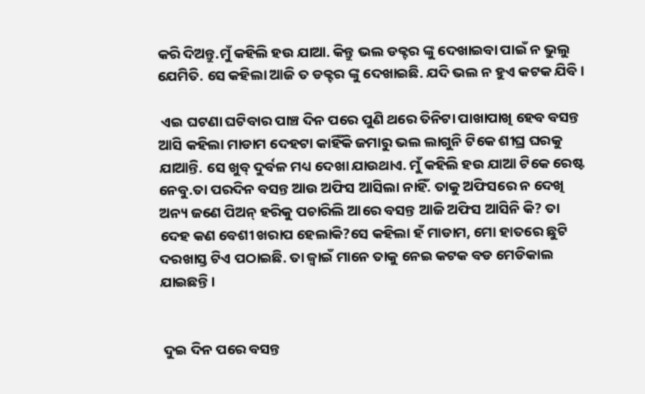କରି ଦିଅନ୍ତୁ.ମୁଁ କହିଲି ହଉ ଯାଆ. କିନ୍ତୁ ଭଲ ଡକ୍ଟର ଙ୍କୁ ଦେଖାଇବା ପାଇଁ ନ ଭୁଲୁ ଯେମିତି. ସେ କହିଲା ଆଜି ତ ଡକ୍ଟର ଙ୍କୁ ଦେଖାଇଛି. ଯଦି ଭଲ ନ ହୁଏ କଟକ ଯିବି ।

 ଏଇ ଘଟଣା ଘଟିବାର ପାଞ୍ଚ ଦିନ ପରେ ପୁଣି ଥରେ ତିନିଟା ପାଖାପାଖି ହେବ ବସନ୍ତ ଆସି କହିଲା ମାଡାମ ଦେହଟା କାହିଁକି ଜମାରୁ ଭଲ ଲାଗୁନି ଟିକେ ଶୀଘ୍ର ଘରକୁ ଯାଆନ୍ତି. ସେ ଖୁବ୍ ଦୁର୍ବଳ ମଧ୍ୟ ଦେଖା ଯାଉଥାଏ. ମୁଁ କହିଲି ହଉ ଯାଆ ଟିକେ ରେଷ୍ଟ ନେବୁ.ତା ପରଦିନ ବସନ୍ତ ଆଉ ଅଫିସ ଆସିଲା ନାହିଁ. ତାକୁ ଅଫିସରେ ନ ଦେଖି ଅନ୍ୟ ଜଣେ ପିଅନ୍ ହରିକୁ ପଚାରିଲି ଆରେ ବସନ୍ତ ଆଜି ଅଫିସ ଆସିନି କି? ତା ଦେହ କଣ ବେଶୀ ଖରାପ ହେଲାକି?ସେ କହିଲା ହଁ ମାଡାମ, ମୋ ହାତରେ ଛୁଟି ଦରଖାସ୍ତ ଟିଏ ପଠାଇଛି. ତା ଜ୍ବାଇଁ ମାନେ ତାକୁ ନେଇ କଟକ ବଡ ମେଡିକାଲ ଯାଇଛନ୍ତି ।


 ଦୁଇ ଦିନ ପରେ ବସନ୍ତ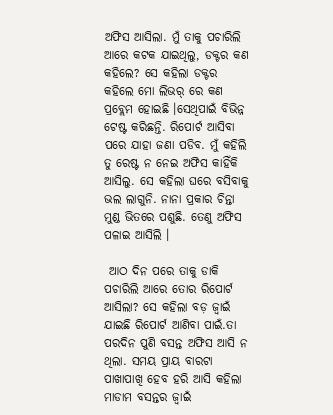ଅଫିସ ଆସିଲା. ମୁଁ ତାକୁ ପଚାରିଲି ଆରେ କଟକ ଯାଇଥିଲୁ, ଡକ୍ଟର କଣ କହିଲେ? ସେ କହିଲା ଡକ୍ଟର କହିଲେ ମୋ ଲିଭର୍ ରେ କଣ ପ୍ରବ୍ଲେମ ହୋଇଛି ।ସେଥିପାଇଁ ବିଭିନ୍ନ ଟେଷ୍ଟ କରିଛନ୍ତି. ରିପୋର୍ଟ ଆସିବା ପରେ ଯାହା ଜଣା ପଡିବ. ମୁଁ କହିଲି ତୁ ରେଷ୍ଟ ନ ନେଇ ଅଫିସ କାହିଁକି ଆସିଲୁ. ସେ କହିଲା ଘରେ ବସିବାକୁ ଭଲ ଲାଗୁନି. ନାନା ପ୍ରକାର ଚିନ୍ତା ମୁଣ୍ଡ ଭିତରେ ପଶୁଛି. ତେଣୁ ଅଫିସ ପଳାଇ ଆସିଲି ।

 ଆଠ ଦିନ ପରେ ତାକୁ ଡାକି ପଚାରିଲି ଆରେ ତୋର ରିପୋର୍ଟ ଆସିଲା? ସେ କହିଲା ବଡ଼ ଜ୍ବାଇଁ ଯାଇଛି ରିପୋର୍ଟ ଆଣିବା ପାଇଁ.ତା ପରଦିନ ପୁଣି ବସନ୍ତ ଅଫିସ ଆସି ନ ଥିଲା. ସମୟ ପ୍ରାୟ ବାରଟା ପାଖାପାଖି ହେବ ହରି ଆସି କହିଲା ମାଡାମ ବସନ୍ତର ଜ୍ବାଇଁ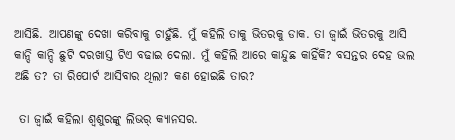ଆସିଛି. ଆପଣଙ୍କୁ ଦେଖା କରିବାକୁ ଚାହୁଁଛି. ମୁଁ କହିଲି ତାକୁ ଭିତରକୁ ଡାକ. ତା ଜ୍ବାଇଁ ଭିତରକୁ ଆସି କାନ୍ଦି କାନ୍ଦି ଛୁଟି ଦରଖାସ୍ତ ଟିଏ ବଢାଇ ଦେଲା. ମୁଁ କହିଲି ଆରେ କାନ୍ଦୁଛ କାହିଁକି? ବସନ୍ତର ଦେହ ଭଲ ଅଛି ତ? ତା ରିପୋର୍ଟ ଆସିବାର ଥିଲା? କଣ ହୋଇଛି ତାର?

 ତା ଜ୍ବାଇଁ କହିଲା ଶ୍ବଶୁରଙ୍କୁ ଲିଭର୍ କ୍ଯାନସର.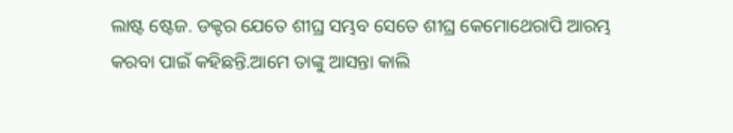ଲାଷ୍ଟ ଷ୍ଟେଜ. ଡକ୍ଟର ଯେତେ ଶୀଘ୍ର ସମ୍ଭବ ସେତେ ଶୀଘ୍ର କେମୋଥେରାପି ଆରମ୍ଭ କରବା ପାଇଁ କହିଛନ୍ତି.ଆମେ ତାଙ୍କୁ ଆସନ୍ତା କାଲି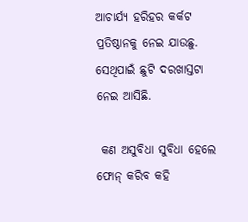ଆଚାର୍ଯ୍ୟ ହରିହର କର୍କଟ ପ୍ରତିଷ୍ଠାନକୁ ନେଇ ଯାଉଛୁ. ସେଥିପାଇଁ ଛୁଟି ଦରଖାସ୍ତଟା ନେଇ ଆସିଛି.

 କଣ ଅସୁବିଧା ସୁବିଧା ହେଲେ ଫୋନ୍ କରିବ କହି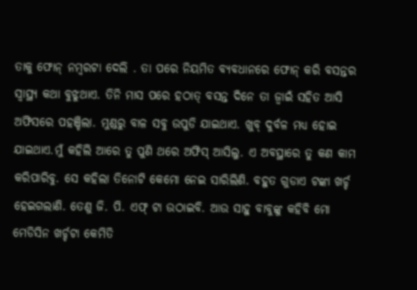ତାକୁ ଫୋନ୍ ନମ୍ବରଟା ଦେଲି . ତା ପରେ ନିୟମିତ ବ୍ୟବଧାନରେ ଫୋନ୍ କରି ବସନ୍ତର ସ୍ବାସ୍ଥ୍ୟ କଥା ବୁଝୁଥାଏ. ତିନି ମାସ ପରେ ହଠାତ୍ ବସନ୍ତ ଦିନେ ତା ଜ୍ବାଇଁ ସହିତ ଆସି ଅଫିସରେ ପହଞ୍ଚିଲା. ମୁଣ୍ଡରୁ ବାଳ ସବୁ ଉପୁଡି ଯାଇଥାଏ. ଖୁବ୍ ଦୁର୍ବଳ ମଧ୍ୟ ହୋଇ ଯାଇଥାଏ.ମୁଁ କହିଲି ଆରେ ତୁ ପୁଣି ଥରେ ଅଫିସ୍ ଆସିଲୁ. ଏ ଅବସ୍ଥାରେ ତୁ କଣ କାମ କରିପାରିବୁ. ସେ କହିଲା ତିନୋଟି କେମୋ ନେଇ ସାରିଲିଣି. ବହୁତ ଗୁଡାଏ ଟଙ୍କା ଖର୍ଚ୍ଚ ହେଇଗଲାଣି. ତେଣୁ ଜି. ପି. ଏଫ୍ ଟା ଉଠାଇବି. ଆଉ ସାହୁ ବାବୁଙ୍କୁ କହିବି ମୋ ମେଡିସିନ ଖର୍ଚ୍ଚଟା କେମିତି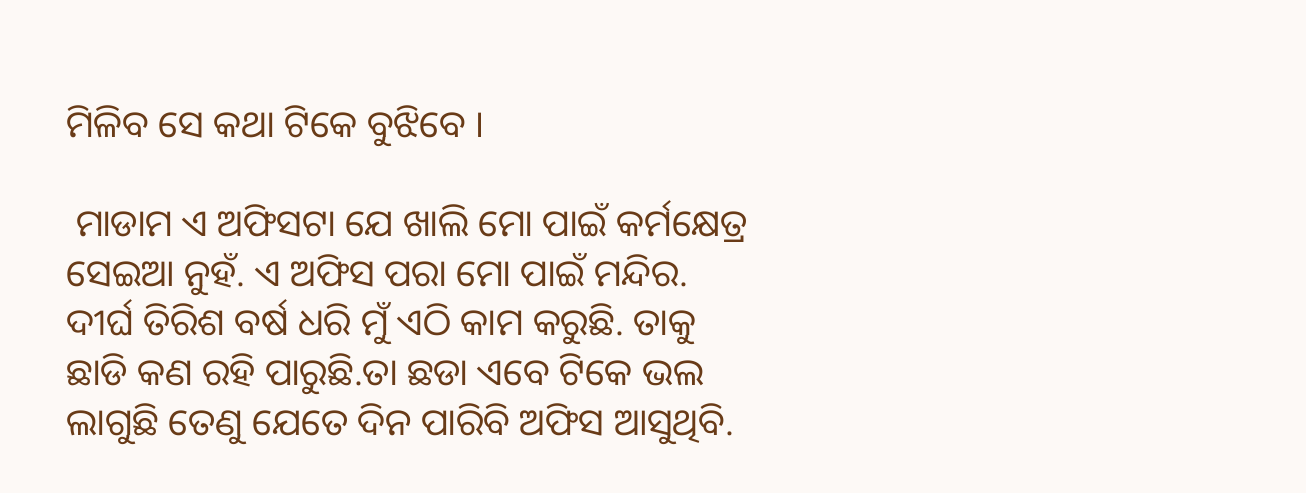ମିଳିବ ସେ କଥା ଟିକେ ବୁଝିବେ ।

 ମାଡାମ ଏ ଅଫିସଟା ଯେ ଖାଲି ମୋ ପାଇଁ କର୍ମକ୍ଷେତ୍ର ସେଇଆ ନୁହଁ. ଏ ଅଫିସ ପରା ମୋ ପାଇଁ ମନ୍ଦିର. ଦୀର୍ଘ ତିରିଶ ବର୍ଷ ଧରି ମୁଁ ଏଠି କାମ କରୁଛି. ତାକୁ ଛାଡି କଣ ରହି ପାରୁଛି.ତା ଛଡା ଏବେ ଟିକେ ଭଲ ଲାଗୁଛି ତେଣୁ ଯେତେ ଦିନ ପାରିବି ଅଫିସ ଆସୁଥିବି.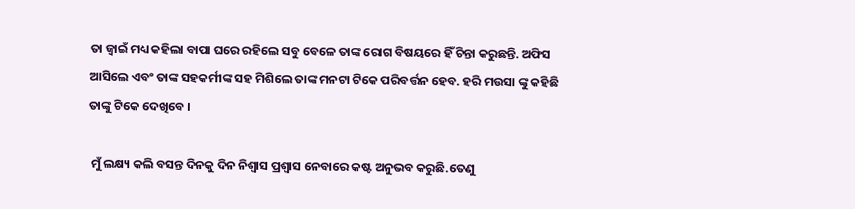ତା ଜ୍ବାଇଁ ମଧ୍ୟ କହିଲା ବାପା ଘରେ ରହିଲେ ସବୁ ବେଳେ ତାଙ୍କ ରୋଗ ବିଷୟରେ ହିଁ ଚିନ୍ତା କରୁଛନ୍ତି. ଅଫିସ ଆସିଲେ ଏବଂ ତାଙ୍କ ସହକର୍ମୀଙ୍କ ସହ ମିଶିଲେ ତାଙ୍କ ମନଟା ଟିକେ ପରିବର୍ତ୍ତନ ହେବ. ହରି ମଉସା ଙ୍କୁ କହିଛି ତାଙ୍କୁ ଟିକେ ଦେଖିବେ ।

 ମୁଁ ଲକ୍ଷ୍ୟ କଲି ବସନ୍ତ ଦିନକୁ ଦିନ ନିଶ୍ବାସ ପ୍ରଶ୍ବାସ ନେବାରେ କଷ୍ଟ ଅନୁଭବ କରୁଛି.ତେଣୁ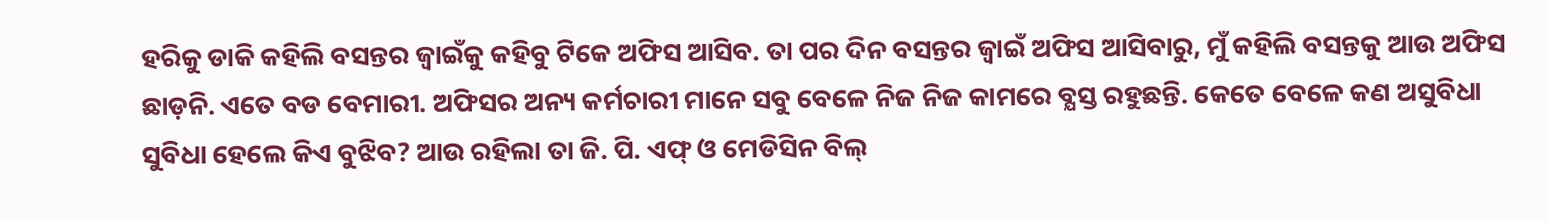ହରିକୁ ଡାକି କହିଲି ବସନ୍ତର ଜ୍ବାଇଁକୁ କହିବୁ ଟିକେ ଅଫିସ ଆସିବ. ତା ପର ଦିନ ବସନ୍ତର ଜ୍ବାଇଁ ଅଫିସ ଆସିବାରୁ, ମୁଁ କହିଲି ବସନ୍ତକୁ ଆଉ ଅଫିସ ଛାଡ଼ନି. ଏତେ ବଡ ବେମାରୀ. ଅଫିସର ଅନ୍ୟ କର୍ମଚାରୀ ମାନେ ସବୁ ବେଳେ ନିଜ ନିଜ କାମରେ ବ୍ଯସ୍ତ ରହୁଛନ୍ତି. କେତେ ବେଳେ କଣ ଅସୁବିଧା ସୁବିଧା ହେଲେ କିଏ ବୁଝିବ? ଆଉ ରହିଲା ତା ଜି. ପି. ଏଫ୍ ଓ ମେଡିସିନ ବିଲ୍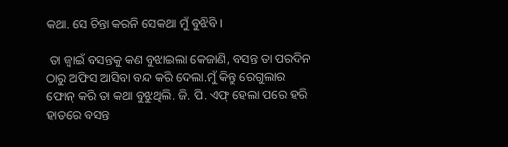କଥା. ସେ ଚିନ୍ତା କରନି ସେକଥା ମୁଁ ବୁଝିବି ।

 ତା ଜ୍ବାଇଁ ବସନ୍ତକୁ କଣ ବୁଝାଇଲା କେଜାଣି, ବସନ୍ତ ତା ପରଦିନ ଠାରୁ ଅଫିସ ଆସିବା ବନ୍ଦ କରି ଦେଲା.ମୁଁ କିନ୍ତୁ ରେଗୁଲାର ଫୋନ୍ କରି ତା କଥା ବୁଝୁଥିଲି. ଜି. ପି. ଏଫ୍ ହେଲା ପରେ ହରି ହାତରେ ବସନ୍ତ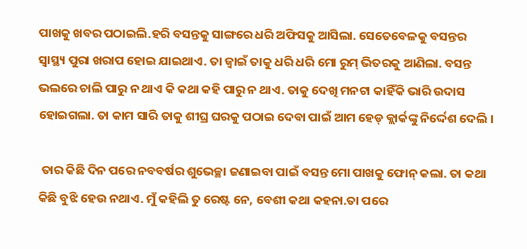ପାଖକୁ ଖବର ପଠାଇଲି.ହରି ବସନ୍ତକୁ ସାଙ୍ଗରେ ଧରି ଅଫିସକୁ ଆସିଲା. ସେତେବେଳକୁ ବସନ୍ତର ସ୍ବାସ୍ଥ୍ୟ ପୁରା ଖରାପ ହୋଇ ଯାଇଥାଏ. ତା ଜ୍ବାଇଁ ତାକୁ ଧରି ଧରି ମୋ ରୁମ୍ ଭିତରକୁ ଆଣିଲା. ବସନ୍ତ ଭଲରେ ଚାଲି ପାରୁ ନ ଥାଏ କି କଥା କହି ପାରୁ ନ ଥାଏ. ତାକୁ ଦେଖି ମନଟା କାହିଁକି ଭାରି ଉଦାସ ହୋଇଗଲା. ତା କାମ ସାରି ତାକୁ ଶୀଘ୍ର ଘରକୁ ପଠାଇ ଦେବା ପାଇଁ ଆମ ହେଡ୍ କ୍ଲାର୍କଙ୍କୁ ନିର୍ଦ୍ଦେଶ ଦେଲି ।

 ତାର କିଛି ଦିନ ପରେ ନବବର୍ଷର ଶୁଭେଚ୍ଛା ଜଣାଇବା ପାଇଁ ବସନ୍ତ ମୋ ପାଖକୁ ଫୋନ୍ କଲା. ତା କଥା କିଛି ବୁଝି ହେଉ ନଥାଏ. ମୁଁ କହିଲି ତୁ ରେଷ୍ଟ ନେ, ବେଶୀ କଥା କହନା.ତା ପରେ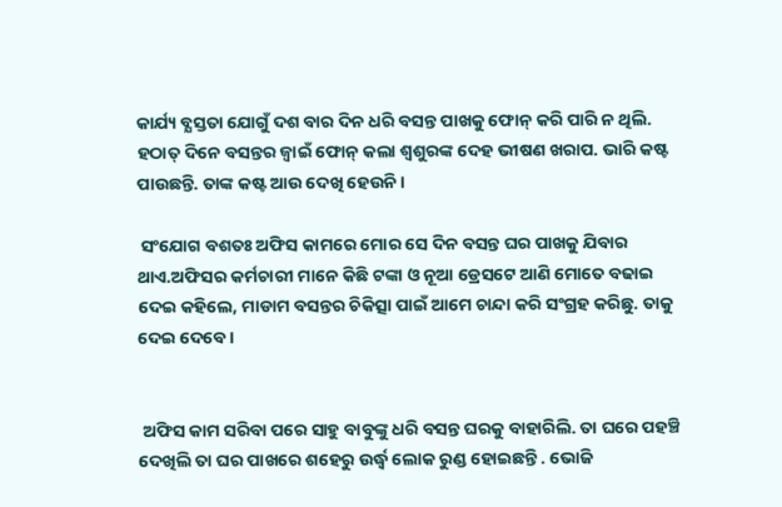କାର୍ଯ୍ୟ ବ୍ଯସ୍ତତା ଯୋଗୁଁ ଦଶ ବାର ଦିନ ଧରି ବସନ୍ତ ପାଖକୁ ଫୋନ୍ କରି ପାରି ନ ଥିଲି. ହଠାତ୍ ଦିନେ ବସନ୍ତର ଜ୍ବାଇଁ ଫୋନ୍ କଲା ଶ୍ବଶୁରଙ୍କ ଦେହ ଭୀଷଣ ଖରାପ. ଭାରି କଷ୍ଟ ପାଉଛନ୍ତି. ତାଙ୍କ କଷ୍ଟ ଆଉ ଦେଖି ହେଉନି।

 ସଂଯୋଗ ବଶତଃ ଅଫିସ କାମରେ ମୋର ସେ ଦିନ ବସନ୍ତ ଘର ପାଖକୁ ଯିବାର ଥାଏ.ଅଫିସର କର୍ମଚାରୀ ମାନେ କିଛି ଟଙ୍କା ଓ ନୂଆ ଡ୍ରେସଟେ ଆଣି ମୋତେ ବଢାଇ ଦେଇ କହିଲେ, ମାଡାମ ବସନ୍ତର ଚିକିତ୍ସା ପାଇଁ ଆମେ ଚାନ୍ଦା କରି ସଂଗ୍ରହ କରିଛୁ. ତାକୁ ଦେଇ ଦେବେ ।


 ଅଫିସ କାମ ସରିବା ପରେ ସାହୁ ବାବୁଙ୍କୁ ଧରି ବସନ୍ତ ଘରକୁ ବାହାରିଲି. ତା ଘରେ ପହଞ୍ଚି ଦେଖିଲି ତା ଘର ପାଖରେ ଶହେରୁ ଉର୍ଦ୍ଧ୍ବ ଲୋକ ରୁଣ୍ଡ ହୋଇଛନ୍ତି . ଭୋଜି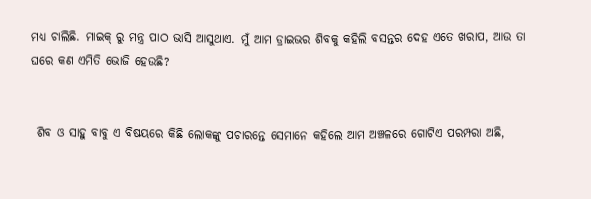ମଧ୍ୟ ଚାଲିଛି. ମାଇକ୍ ରୁ ମନ୍ତ୍ର ପାଠ ଭାସି ଆସୁଥାଏ. ମୁଁ ଆମ ଡ୍ରାଇଭର ଶିବକୁ କହିଲି ବସନ୍ତର ଦେହ ଏତେ ଖରାପ, ଆଉ ତା ଘରେ କଣ ଏମିତି ଭୋଜି ହେଉଛି?


 ଶିବ ଓ ସାହୁ ବାବୁ ଏ ବିଷୟରେ କିଛି ଲୋକଙ୍କୁ ପଚାରନ୍ତେ ସେମାନେ କହିଲେ ଆମ ଅଞ୍ଚଳରେ ଗୋଟିଏ ପରମ୍ପରା ଅଛି,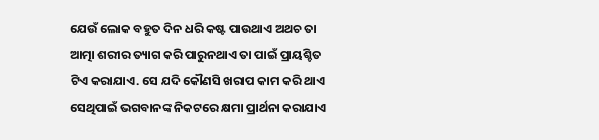ଯେଉଁ ଲୋକ ବହୁତ ଦିନ ଧରି କଷ୍ଟ ପାଉଥାଏ ଅଥଚ ତା ଆତ୍ମା ଶରୀର ତ୍ୟାଗ କରି ପାରୁନଥାଏ ତା ପାଇଁ ପ୍ରାୟଶ୍ଚିତ ଟିଏ କରାଯାଏ. ସେ ଯଦି କୌଣସି ଖରାପ କାମ କରି ଥାଏ ସେଥିପାଇଁ ଭଗବାନଙ୍କ ନିକଟରେ କ୍ଷମା ପ୍ରାର୍ଥନା କରାଯାଏ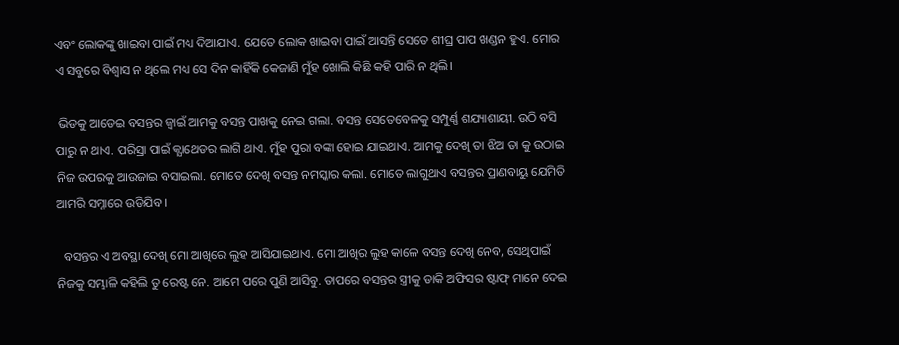ଏବଂ ଲୋକଙ୍କୁ ଖାଇବା ପାଇଁ ମଧ୍ୟ ଦିଆଯାଏ. ଯେତେ ଲୋକ ଖାଇବା ପାଇଁ ଆସନ୍ତି ସେତେ ଶୀଘ୍ର ପାପ ଖଣ୍ଡନ ହୁଏ. ମୋର ଏ ସବୁରେ ବିଶ୍ବାସ ନ ଥିଲେ ମଧ୍ୟ ସେ ଦିନ କାହିଁକି କେଜାଣି ମୁଁହ ଖୋଲି କିଛି କହି ପାରି ନ ଥିଲି।

 ଭିଡକୁ ଆଡେଇ ବସନ୍ତର ଜ୍ବାଇଁ ଆମକୁ ବସନ୍ତ ପାଖକୁ ନେଇ ଗଲା. ବସନ୍ତ ସେତେବେଳକୁ ସମ୍ପୁର୍ଣ୍ଣ ଶଯ୍ୟାଶାୟୀ. ଉଠି ବସି ପାରୁ ନ ଥାଏ. ପରିସ୍ରା ପାଇଁ କ୍ଯାଥେଡର ଲାଗି ଥାଏ. ମୁଁହ ପୁରା ବଙ୍କା ହୋଇ ଯାଇଥାଏ. ଆମକୁ ଦେଖି ତା ଝିଅ ତା କୁ ଉଠାଇ ନିଜ ଉପରକୁ ଆଉଜାଇ ବସାଇଲା. ମୋତେ ଦେଖି ବସନ୍ତ ନମସ୍କାର କଲା. ମୋତେ ଲାଗୁଥାଏ ବସନ୍ତର ପ୍ରାଣବାୟୁ ଯେମିତି ଆମରି ସମ୍ନାରେ ଉଡିଯିବ ।

  ବସନ୍ତର ଏ ଅବସ୍ଥା ଦେଖି ମୋ ଆଖିରେ ଲୁହ ଆସିଯାଇଥାଏ. ମୋ ଆଖିର ଲୁହ କାଳେ ବସନ୍ତ ଦେଖି ନେବ, ସେଥିପାଇଁ ନିଜକୁ ସମ୍ଭାଳି କହିଲି ତୁ ରେଷ୍ଟ ନେ. ଆମେ ପରେ ପୁଣି ଆସିବୁ. ତାପରେ ବସନ୍ତର ସ୍ତ୍ରୀକୁ ଡାକି ଅଫିସର ଷ୍ଟାଫ୍ ମାନେ ଦେଇ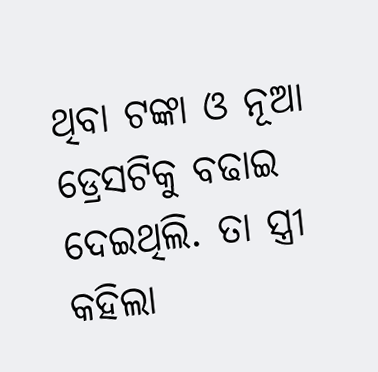ଥିବା ଟଙ୍କା ଓ ନୂଆ ଡ୍ରେସଟିକୁ ବଢାଇ ଦେଇଥିଲି. ତା ସ୍ତ୍ରୀ କହିଲା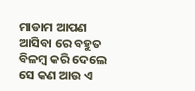ମାଡାମ ଆପଣ ଆସିବା ରେ ବହୁତ ବିଳମ୍ବ କରି ଦେଲେ ସେ କଣ ଆଉ ଏ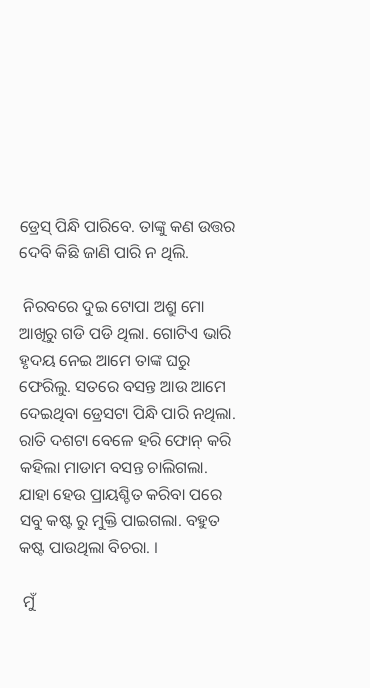ଡ୍ରେସ୍ ପିନ୍ଧି ପାରିବେ. ତାଙ୍କୁ କଣ ଉତ୍ତର ଦେବି କିଛି ଜାଣି ପାରି ନ ଥିଲି.

 ନିରବରେ ଦୁଇ ଟୋପା ଅଶ୍ରୁ ମୋ ଆଖିରୁ ଗଡି ପଡି ଥିଲା. ଗୋଟିଏ ଭାରି ହୃଦୟ ନେଇ ଆମେ ତାଙ୍କ ଘରୁ ଫେରିଲୁ. ସତରେ ବସନ୍ତ ଆଉ ଆମେ ଦେଇଥିବା ଡ୍ରେସଟା ପିନ୍ଧି ପାରି ନଥିଲା. ରାତି ଦଶଟା ବେଳେ ହରି ଫୋନ୍ କରି କହିଲା ମାଡାମ ବସନ୍ତ ଚାଲିଗଲା. ଯାହା ହେଉ ପ୍ରାୟଶ୍ଚିତ କରିବା ପରେ ସବୁ କଷ୍ଟ ରୁ ମୁକ୍ତି ପାଇଗଲା. ବହୁତ କଷ୍ଟ ପାଉଥିଲା ବିଚରା. ।

 ମୁଁ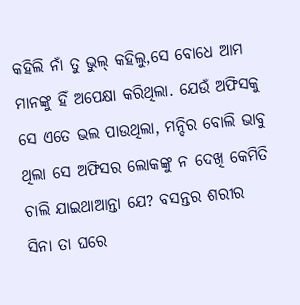କହିଲି ନାଁ ତୁ ଭୁଲ୍ କହିଲୁ,ସେ ବୋଧେ ଆମ ମାନଙ୍କୁ ହିଁ ଅପେକ୍ଷା କରିଥିଲା. ଯେଉଁ ଅଫିସକୁ ସେ ଏତେ ଭଲ ପାଉଥିଲା, ମନ୍ଦିର ବୋଲି ଭାବୁ ଥିଲା ସେ ଅଫିସର ଲୋକଙ୍କୁ ନ ଦେଖି କେମିତି ଚାଲି ଯାଇଥାଆନ୍ତା ଯେ? ବସନ୍ତର ଶରୀର ସିନା ତା ଘରେ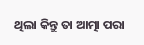ଥିଲା କିନ୍ତୁ ତା ଆତ୍ମା ପରା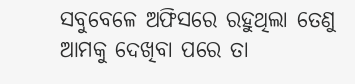ସବୁବେଳେ ଅଫିସରେ ରହୁଥିଲା ତେଣୁ ଆମକୁ ଦେଖିବା ପରେ ତା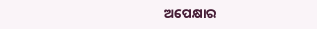ଅପେକ୍ଷାର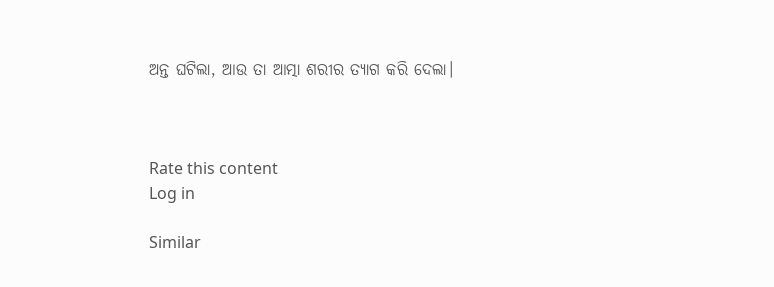ଅନ୍ତ ଘଟିଲା, ଆଉ ତା ଆତ୍ମା ଶରୀର ତ୍ୟାଗ କରି ଦେଲା।



Rate this content
Log in

Similar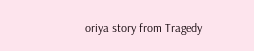oriya story from Tragedy